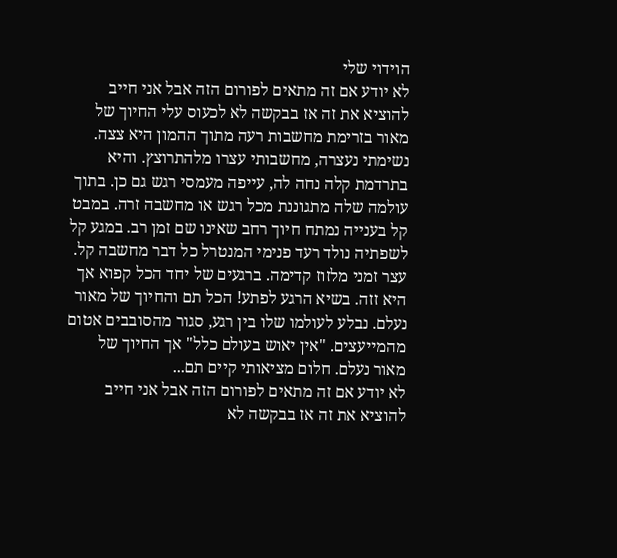הוידוי שלי
לא יודע אם זה מתאים לפורום הזה אבל אני חייב להוציא את זה אז בבקשה לא לכעוס עלי החיוך של מאור בזרימת מחשבות רעה מתוך ההמון היא צצה. נשימתי נעצרה, מחשבותי עצרו מלהתרוצץ. והיא בתרדמת קלה נחה לה, עייפה מעמסי רגש גם כן. בתוך עולמה שלה מתגוננת מכל רגש או מחשבה זרה. במבט קל בענייה נמתח חיוך רחב שאינו שם זמן רב. במגע קל לשפתיה נולד רעד פנימי המנטרל כל דבר מחשבה קל. עצר זמני מלזוז קדימה. ברגעים של יחד הכל קפוא אך היא זזה. בשיא הרגע לפתע! הכל תם והחיוך של מאור נעלם. נבלע לעולמו שלו בין רגע, סגור מהסובבים אטום מהמייעצים. "אין יאוש בעולם כלל" אך החיוך של מאור נעלם. חלום מציאותי קיים תם...
לא יודע אם זה מתאים לפורום הזה אבל אני חייב להוציא את זה אז בבקשה לא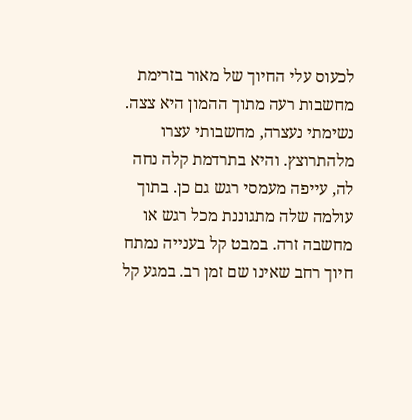לכעוס עלי החיוך של מאור בזרימת מחשבות רעה מתוך ההמון היא צצה. נשימתי נעצרה, מחשבותי עצרו מלהתרוצץ. והיא בתרדמת קלה נחה לה, עייפה מעמסי רגש גם כן. בתוך עולמה שלה מתגוננת מכל רגש או מחשבה זרה. במבט קל בענייה נמתח חיוך רחב שאינו שם זמן רב. במגע קל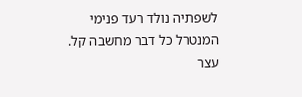לשפתיה נולד רעד פנימי המנטרל כל דבר מחשבה קל. עצר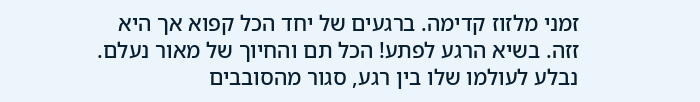זמני מלזוז קדימה. ברגעים של יחד הכל קפוא אך היא זזה. בשיא הרגע לפתע! הכל תם והחיוך של מאור נעלם. נבלע לעולמו שלו בין רגע, סגור מהסובבים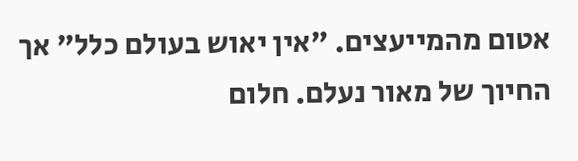אטום מהמייעצים. "אין יאוש בעולם כלל" אך החיוך של מאור נעלם. חלום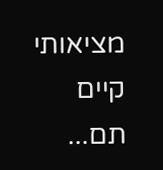מציאותי קיים תם...